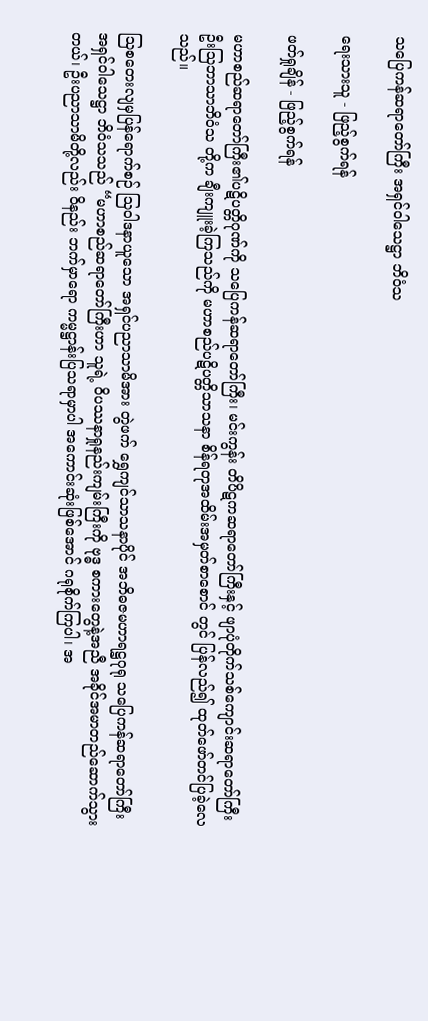သပြေကန်ဆရာတော်ကြီး အရှင်ဝါသေဋ္ဌာ ဘိဝံသ

ရေးသားသူ - ဖြည့်စွက်ရန်

ဖတ်ရှုချိန် - ဖြည့်စွက်ရန်

မဟာစည်ဆရာတော်ကြီး၏ပဋိပတ္တိဂုဏ်ကို သပြေကန်ဆရာတော်ကြီး၊ မင်းကွန်း တိပိဋကဆရာတော်ကြီးနှင့် ဖျာပုံတိုက်သစ်ကျောင်းဆရာတော်ကြီး ဦးသြဘာသာဘိဝံသ တို့က ချီးကျူးခဲ့ကြသည်ကို မဟာစည်ပဋိပတ္တိသာသနာ စိန်ရတုအထိမ်းအမှတ်စာစောင် တွင် ပြန်လည်၍ ထုတ်ဖော်တင်ပြခဲ့လေသည်။

သြစတေးလျမှပြန်ရောက်စဉ် သြဝါဒနာယူသော အရှင်ပညာသာမိအား တွဲဖက် ရွှေကျင်သာသနာပိုင် အဘိဓဇမဟာရဋ္ဌဂုရု သပြေကန်ဆရာတော်ကြီး အရှင်ဝါသေဋ္ဌာ ဘိဝံသသည် “မဟာစည်ဆရာတော်ကြီးဟာ သူရဲ့ ဝိပဿနာရှုနည်းကျမ်းကြီးကို ဗုဒ္ဓ စကားတွေနဲ့အညီ အခိုင်အမာတည်ဆောက်သွားတယ်၊ ဦးပညာသာမိတို့လည်း ဝိနည်း ဘက်မှာရော ကမ္မဋ္ဌာန်းပြသရာမှာပါ အကောင်းဆုံးဖြစ်အောင် ဂရုစိုက်ကြပါ၊ အ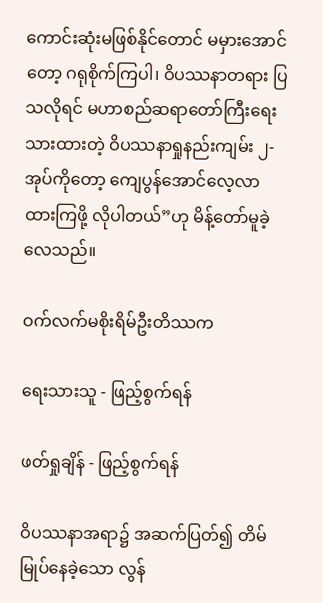ကောင်းဆုံးမဖြစ်နိုင်တောင် မမှားအောင်တော့ ဂရုစိုက်ကြပါ၊ ဝိပဿနာတရား ပြသလိုရင် မဟာစည်ဆရာတော်ကြီးရေးသားထားတဲ့ ဝိပဿနာရှုနည်းကျမ်း ၂-အုပ်ကိုတော့ ကျေပွန်အောင်လေ့လာထားကြဖို့ လိုပါတယ်”ဟု မိန့်တော်မူခဲ့လေသည်။

ဝက်လက်မစိုးရိမ်ဦးတိဿက

ရေးသားသူ - ဖြည့်စွက်ရန်

ဖတ်ရှုချိန် - ဖြည့်စွက်ရန်

ဝိပဿနာအရာ၌ အဆက်ပြတ်၍ တိမ်မြုပ်နေခဲ့သော လွန်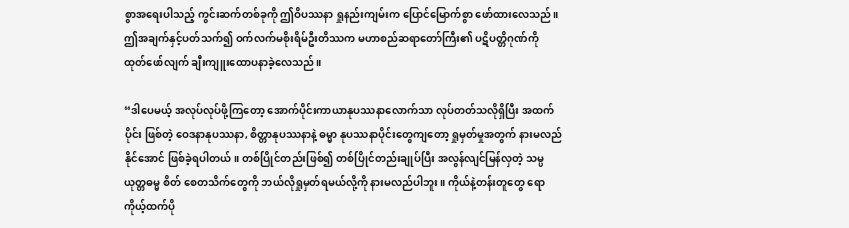စွာအရေးပါသည့် ကွင်းဆက်တစ်ခုကို ဤဝိပဿနာ ရှုနည်းကျမ်းက ပြောင်မြောက်စွာ ဖော်ထားလေသည်။ ဤအချက်နှင့်ပတ်သက်၍ ဝက်လက်မစိုးရိမ်ဦးတိဿက မဟာစည်ဆရာတော်ကြီး၏ ပဋိပတ္တိဂုဏ်ကို ထုတ်ဖော်လျက် ချီးကျူးထောပနာခဲ့လေသည်။

“ဒါပေမယ့် အလုပ်လုပ်ဖို့ကြတော့ အောက်ပိုင်းကာယာနုပဿနာလောက်သာ လုပ်တတ်သလိုရှိပြီး အထက်ပိုင်း ဖြစ်တဲ့ ဝေဒနာနုပဿနာ, စိတ္တာနုပဿနာနဲ့ ဓမ္မာ နုပဿနာပိုင်းတွေကျတော့ ရှုမှတ်မှုအတွက် နားမလည်နိုင်အောင် ဖြစ်ခဲ့ရပါတယ်။ တစ်ပြိုင်တည်းဖြစ်၍ တစ်ပြိုင်တည်းချုပ်ပြီး အလွန်လျင်မြန်လှတဲ့ သမ္ပယုတ္တဓမ္မ စိတ် စေတသိက်တွေကို ဘယ်လိုရှုမှတ်ရမယ်လို့ကို နားမလည်ပါဘူး။ ကိုယ်နဲ့တန်းတူတွေ ရော ကိုယ့်ထက်ပို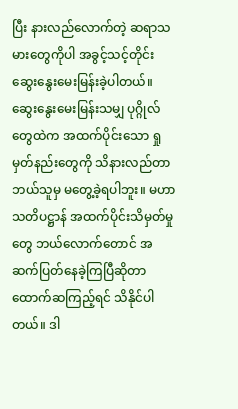ပြီး နားလည်လောက်တဲ့ ဆရာသမားတွေကိုပါ အခွင့်သင့်တိုင်း ဆွေးနွေးမေးမြန်းခဲ့ပါတယ်။ ဆွေးနွေးမေးမြန်းသမျှ ပုဂ္ဂိုလ်တွေထဲက အထက်ပိုင်းသော ရှုမှတ်နည်းတွေကို သိနားလည်တာ ဘယ်သူမှ မတွေ့ခဲ့ရပါဘူး။ မဟာသတိပဋ္ဌာန် အထက်ပိုင်းသိမှတ်မှုတွေ ဘယ်လောက်တောင် အဆက်ပြတ်နေခဲ့ကြပြီဆိုတာ ထောက်ဆကြည့်ရင် သိနိုင်ပါတယ်။ ဒါ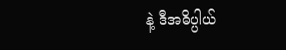နဲ့ ဒီအဓိပ္ပါယ်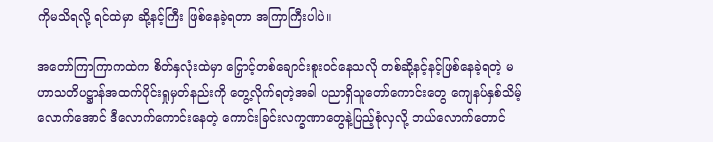ကိုမသိရလို့ ရင်ထဲမှာ ဆို့နင့်ကြီး ဖြစ်နေခဲ့ရတာ အကြာကြီးပါပဲ။

အတော်ကြာကြာကထဲက စိတ်နှလုံးထဲမှာ ငြှောင့်တစ်ချောင်းစူးဝင်နေသလို တစ်ဆို့နင့်နင့်ဖြစ်နေခဲ့ရတဲ့ မဟာသတိပဋ္ဌာန်အထက်ပိုင်းရှုမှတ်နည်းကို တွေ့လိုက်ရတဲ့အခါ ပညာရှိသူတော်ကောင်းတွေ ကျေနပ်နှစ်သိမ့် လောက်အောင် ဒီလောက်ကောင်းနေတဲ့ ကောင်းခြင်းလက္ခဏာတွေနဲ့ပြည့်စုံလှလို့ ဘယ်လောက်တောင်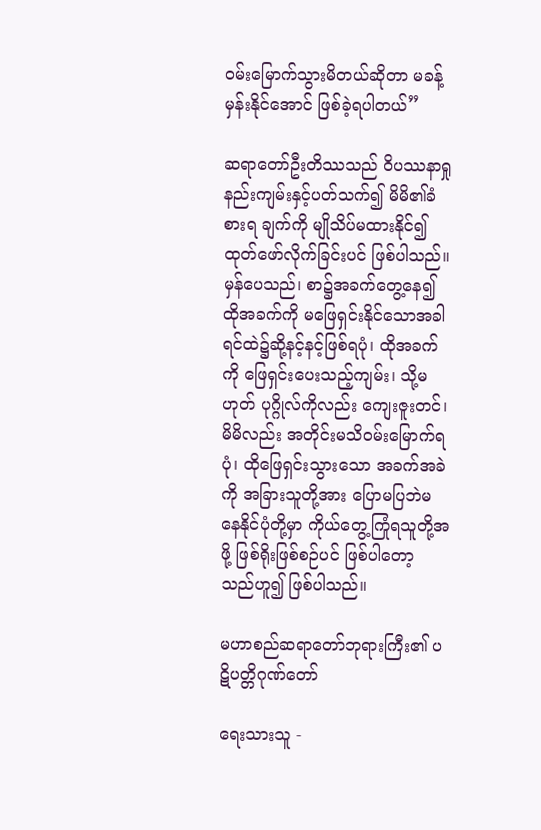ဝမ်းမြောက်သွားမိတယ်ဆိုတာ မခန့်မှန်းနိုင်အောင် ဖြစ်ခဲ့ရပါတယ်”

ဆရာတော်ဦးတိဿသည် ဝိပဿနာရှုနည်းကျမ်းနှင့်ပတ်သက်၍ မိမိ၏ခံစားရ ချက်ကို မျိုသိပ်မထားနိုင်၍ ထုတ်ဖော်လိုက်ခြင်းပင် ဖြစ်ပါသည်။ မှန်ပေသည်၊ စာ၌အခက်တွေ့နေ၍ ထိုအခက်ကို မဖြေရှင်းနိုင်သောအခါ ရင်ထဲ၌ဆို့နင့်နင့်ဖြစ်ရပုံ၊ ထိုအခက်ကို ဖြေရှင်းပေးသည့်ကျမ်း၊ သို့မဟုတ် ပုဂ္ဂိုလ်ကိုလည်း ကျေးဇူးတင်၊ မိမိလည်း အတိုင်းမသိဝမ်းမြောက်ရပုံ၊ ထိုဖြေရှင်းသွားသော အခက်အခဲကို အခြားသူတို့အား ပြောမပြဘဲမနေနိုင်ပုံတို့မှာ ကိုယ်တွေ့ကြုံရသူတို့အဖို့ ဖြစ်ရိုးဖြစ်စဉ်ပင် ဖြစ်ပါတော့ သည်ဟူ၍ ဖြစ်ပါသည်။

မဟာစည်ဆရာတော်ဘုရားကြီး၏ ပဋိပတ္တိဂုဏ်တော်

ရေးသားသူ -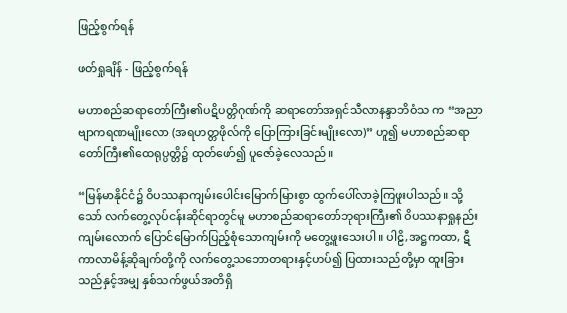ဖြည့်စွက်ရန်

ဖတ်ရှုချိန် - ဖြည့်စွက်ရန်

မဟာစည်ဆရာတော်ကြီး၏ပဋိပတ္တိဂုဏ်ကို ဆရာတော်အရှင်သီလာနန္ဒာဘိဝံသ က “အညာဗျာကရဏမျိုးလော (အရဟတ္တဖိုလ်ကို ပြောကြားခြင်းမျိုးလော)” ဟူ၍ မဟာစည်ဆရာတော်ကြီး၏ထေရုပ္ပတ္တိ၌ ထုတ်ဖော်၍ ပူဇော်ခဲ့လေသည်။

“မြန်မာနိုင်ငံ၌ ဝိပဿနာကျမ်းပေါင်းမြောက်မြားစွာ ထွက်ပေါ်လာခဲ့ကြဖူးပါသည်။ သို့သော် လက်တွေ့လုပ်ငန်းဆိုင်ရာတွင်မူ မဟာစည်ဆရာတော်ဘုရားကြီး၏ ဝိပဿနာရှုနည်းကျမ်းလောက် ပြောင်မြောက်ပြည့်စုံသောကျမ်းကို မတွေ့ဖူးသေးပါ။ ပါဠိ,အဋ္ဌကထာ, ဋီကာလာမိန့်ဆိုချက်တို့ကို လက်တွေ့သဘောတရားနှင့်ဟပ်၍ ပြထားသည်တို့မှာ ထူးခြားသည်နှင့်အမျှ နှစ်သက်ဖွယ်အတိရှိ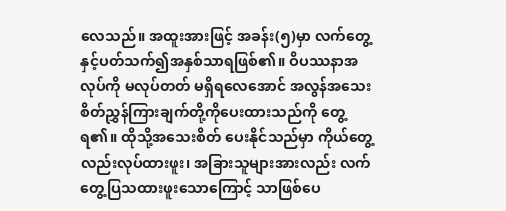လေသည်။ အထူးအားဖြင့် အခန်း(၅)မှာ လက်တွေ့နှင့်ပတ်သက်၍အနှစ်သာရဖြစ်၏။ ဝိပဿနာအလုပ်ကို မလုပ်တတ် မရှိရလေအောင် အလွန်အသေးစိတ်ညွှန်ကြားချက်တို့ကိုပေးထားသည်ကို တွေ့ရ၏။ ထိုသို့အသေးစိတ် ပေးနိုင်သည်မှာ ကိုယ်တွေ့လည်းလုပ်ထားဖူး၊ အခြားသူများအားလည်း လက်တွေ့ပြသထားဖူးသောကြောင့် သာဖြစ်ပေ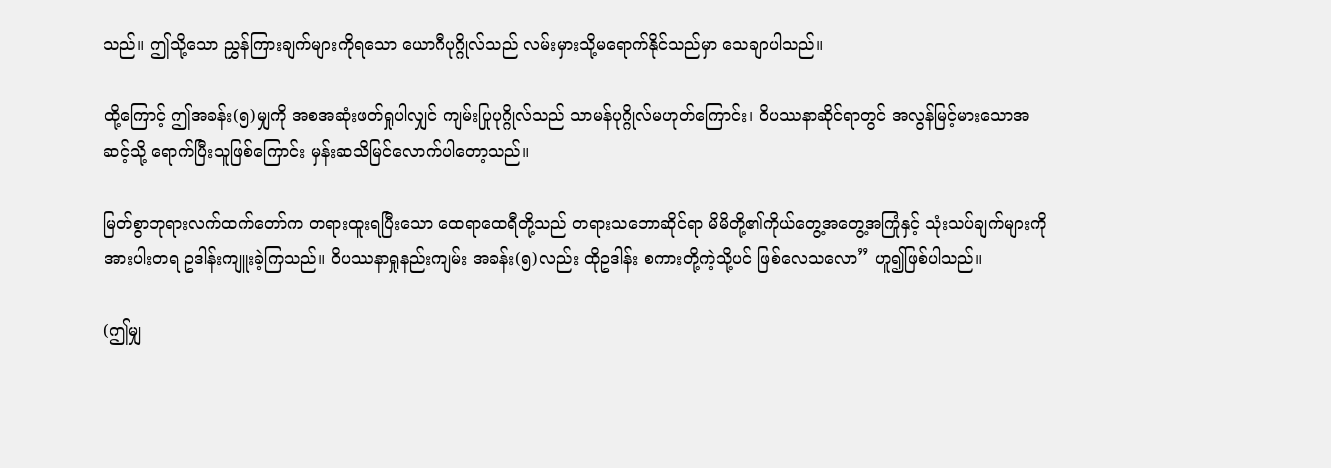သည်။ ဤသို့သော ညွှန်ကြားချက်များကိုရသော ယောဂီပုဂ္ဂိုလ်သည် လမ်းမှားသို့မရောက်နိုင်သည်မှာ သေချာပါသည်။

ထို့ကြောင့် ဤအခန်း(၅)မျှကို အစအဆုံးဖတ်ရှုပါလျှင် ကျမ်းပြုပုဂ္ဂိုလ်သည် သာမန်ပုဂ္ဂိုလ်မဟုတ်ကြောင်း၊ ဝိပဿနာဆိုင်ရာတွင် အလွန်မြင့်မားသောအဆင့်သို့ ရောက်ပြီးသူဖြစ်ကြောင်း မှန်းဆသိမြင်လောက်ပါတော့သည်။

မြတ်စွာဘုရားလက်ထက်တော်က တရားထူးရပြီးသော ထေရာထေရီတို့သည် တရားသဘောဆိုင်ရာ မိမိတို့၏ကိုယ်တွေ့အတွေ့အကြုံနှင့် သုံးသပ်ချက်များကို အားပါးတရ ဥဒါန်းကျူးခဲ့ကြသည်။ ဝိပဿနာရှုနည်းကျမ်း အခန်း(၅)လည်း ထိုဥဒါန်း စကားတို့ကဲ့သို့ပင် ဖြစ်လေသလော” ဟူ၍ဖြစ်ပါသည်။

(ဤမျှ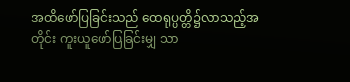အထိဖော်ပြခြင်းသည် ထေရုပ္ပတ္တိ၌လာသည့်အတိုင်း ကူးယူဖော်ပြခြင်းမျှ သာ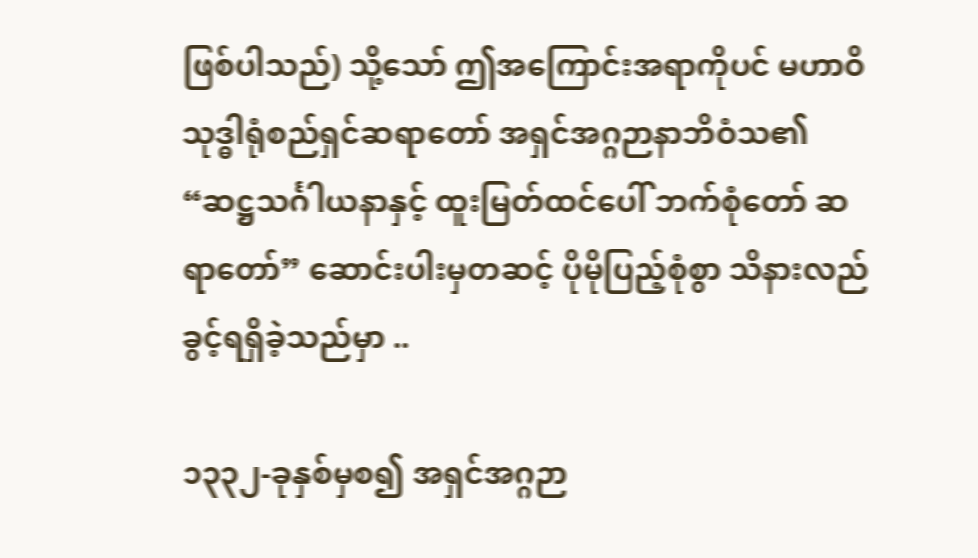ဖြစ်ပါသည်) သို့သော် ဤအကြောင်းအရာကိုပင် မဟာဝိသုဒ္ဓါရုံစည်ရှင်ဆရာတော် အရှင်အဂ္ဂဉာနာဘိဝံသ၏ “ဆဋ္ဌသင်္ဂါယနာနှင့် ထူးမြတ်ထင်ပေါ် ဘက်စုံတော် ဆရာတော်” ဆောင်းပါးမှတဆင့် ပိုမိုပြည့်စုံစွာ သိနားလည်ခွင့်ရရှိခဲ့သည်မှာ ..

၁၃၃၂-ခုနှစ်မှစ၍ အရှင်အဂ္ဂဉာ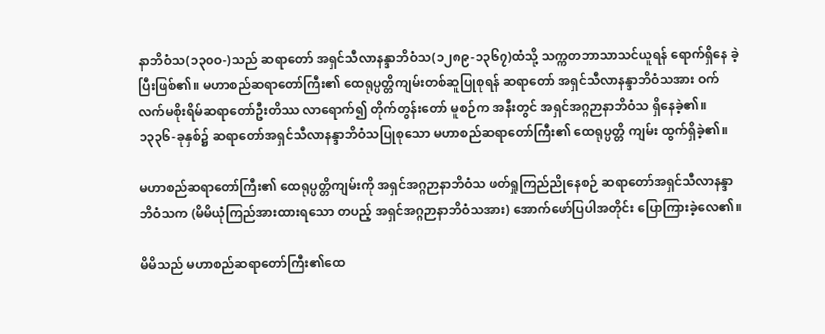နာဘိဝံသ(၁၃၀ဝ-)သည် ဆရာတော် အရှင်သီလာနန္ဒာဘိဝံသ(၁၂၈၉-၁၃၆၇)ထံသို့ သက္ကတဘာသာသင်ယူရန် ရောက်ရှိနေ ခဲ့ပြီးဖြစ်၏။ မဟာစည်ဆရာတော်ကြီး၏ ထေရုပ္ပတ္တိကျမ်းတစ်ဆူပြုစုရန် ဆရာတော် အရှင်သီလာနန္ဒာဘိဝံသအား ဝက်လက်မစိုးရိမ်ဆရာတော်ဦးတိဿ လာရောက်၍ တိုက်တွန်းတော် မူစဉ်က အနီးတွင် အရှင်အဂ္ဂဉာနာဘိဝံသ ရှိနေခဲ့၏။ ၁၃၃၆-ခုနှစ်၌ ဆရာတော်အရှင်သီလာနန္ဒာဘိဝံသပြုစုသော မဟာစည်ဆရာတော်ကြီး၏ ထေရုပ္ပတ္တိ ကျမ်း ထွက်ရှိခဲ့၏။

မဟာစည်ဆရာတော်ကြီး၏ ထေရုပ္ပတ္တိကျမ်းကို အရှင်အဂ္ဂဉာနာဘိဝံသ ဖတ်ရှုကြည်ညိုနေစဉ် ဆရာတော်အရှင်သီလာနန္ဒာဘိဝံသက (မိမိယုံကြည်အားထားရသော တပည့် အရှင်အဂ္ဂဉာနာဘိဝံသအား) အောက်ဖော်ပြပါအတိုင်း ပြောကြားခဲ့လေ၏။

မိမိသည် မဟာစည်ဆရာတော်ကြီး၏ထေ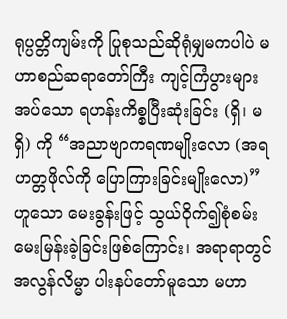ရုပ္ပတ္တိကျမ်းကို ပြုစုသည်ဆိုရုံမျှမကပါပဲ မဟာစည်ဆရာတော်ကြီး ကျင့်ကြံပွားများအပ်သော ရဟန်းကိစ္စပြီးဆုံးခြင်း (ရှိ၊ မရှိ) ကို “အညာဗျာကရဏမျိုးလော (အရဟတ္တဖိုလ်ကို ပြောကြားခြင်းမျိုးလော)” ဟူသော မေးခွန်းဖြင့် သွယ်ဝိုက်၍စုံစမ်းမေးမြန်းခဲ့ခြင်းဖြစ်ကြောင်း၊ အရာရာတွင် အလွန်လိမ္မာ ပါးနပ်တော်မူသော မဟာ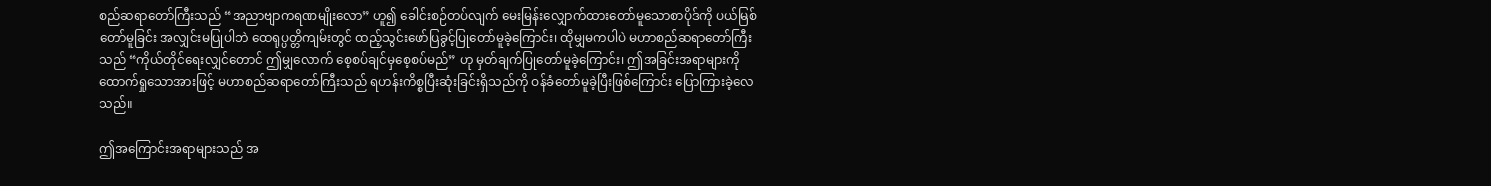စည်ဆရာတော်ကြီးသည် “အညာဗျာကရဏမျိုးလော” ဟူ၍ ခေါင်းစဉ်တပ်လျက် မေးမြန်းလျှောက်ထားတော်မူသောစာပိုဒ်ကို ပယ်မြစ်တော်မူခြင်း အလျှင်းမပြုပါဘဲ ထေရုပ္ပတ္တိကျမ်းတွင် ထည့်သွင်းဖော်ပြခွင့်ပြုတော်မူခဲ့ကြောင်း၊ ထိုမျှမကပါပဲ မဟာစည်ဆရာတော်ကြီးသည် “ကိုယ်တိုင်ရေးလျှင်တောင် ဤမျှလောက် စေ့စပ်ချင်မှစေ့စပ်မည်” ဟု မှတ်ချက်ပြုတော်မူခဲ့ကြောင်း၊ ဤအခြင်းအရာများကို ထောက်ရှုသောအားဖြင့် မဟာစည်ဆရာတော်ကြီးသည် ရဟန်းကိစ္စပြီးဆုံးခြင်းရှိသည်ကို ဝန်ခံတော်မူခဲ့ပြီးဖြစ်ကြောင်း ပြောကြားခဲ့လေသည်။

ဤအကြောင်းအရာများသည် အ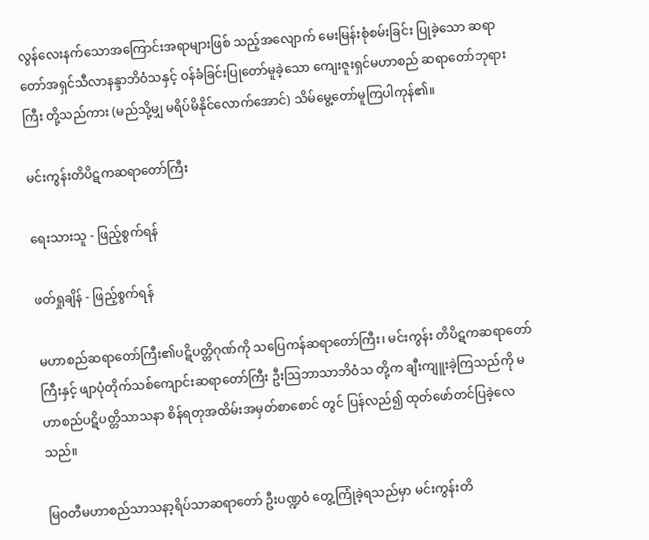လွန်လေးနက်သောအကြောင်းအရာများဖြစ် သည့်အလျောက် မေးမြန်းစုံစမ်းခြင်း ပြုခဲ့သော ဆရာတော်အရှင်သီလာနန္ဒာဘိဝံသနှင့် ဝန်ခံခြင်းပြုတော်မူခဲ့သော ကျေးဇူးရှင်မဟာစည် ဆရာတော်ဘုရားကြီး တို့သည်ကား (မည်သို့မျှ မရိပ်မိနိုင်လောက်အောင်) သိမ်မွေ့တော်မူကြပါကုန်၏။

မင်းကွန်းတိပိဋကဆရာတော်ကြီး

ရေးသားသူ - ဖြည့်စွက်ရန်

ဖတ်ရှုချိန် - ဖြည့်စွက်ရန်

မဟာစည်ဆရာတော်ကြီး၏ပဋိပတ္တိဂုဏ်ကို သပြေကန်ဆရာတော်ကြီး၊ မင်းကွန်း တိပိဋကဆရာတော်ကြီးနှင့် ဖျာပုံတိုက်သစ်ကျောင်းဆရာတော်ကြီး ဦးသြဘာသာဘိဝံသ တို့က ချီးကျူးခဲ့ကြသည်ကို မဟာစည်ပဋိပတ္တိသာသနာ စိန်ရတုအထိမ်းအမှတ်စာစောင် တွင် ပြန်လည်၍ ထုတ်ဖော်တင်ပြခဲ့လေသည်။

မြဝတီမဟာစည်သာသနာ့ရိပ်သာဆရာတော် ဦးပဏ္ဍဝံ တွေ့ကြုံခဲ့ရသည်မှာ မင်းကွန်းတိ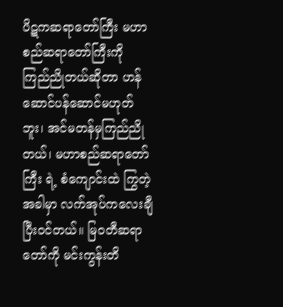ပိဋကဆရာတော်ကြီး မဟာစည်ဆရာတော်ကြီးကို ကြည်ညိုတယ်ဆိုတာ ဟန်ဆောင်ပန်ဆောင်မဟုတ်ဘူး၊ အင်မတန်မှကြည်ညိုတယ်၊ မဟာစည်ဆရာတော်ကြီး ရဲ့ စံကျောင်းထဲ ကြွတဲ့အခါမှာ လက်အုပ်ကလေးချီပြီးဝင်တယ်။ မြဝတီဆရာတော်ကို မင်းကွန်းတိ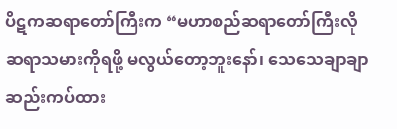ပိဋကဆရာတော်ကြီးက “မဟာစည်ဆရာတော်ကြီးလို ဆရာသမားကိုရဖို့ မလွယ်တော့ဘူးနော်၊ သေသေချာချာ ဆည်းကပ်ထား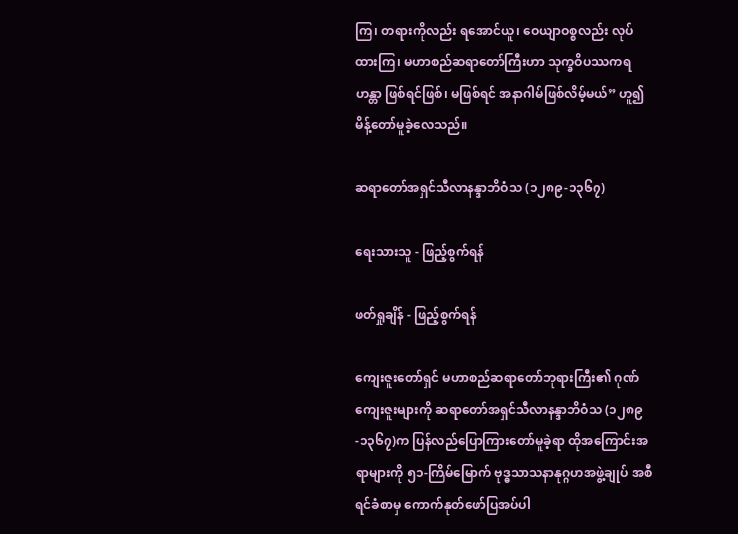ကြ၊ တရားကိုလည်း ရအောင်ယူ၊ ဝေယျာဝစ္စလည်း လုပ်ထားကြ၊ မဟာစည်ဆရာတော်ကြီးဟာ သုက္ခဝိပဿကရဟန္တာ ဖြစ်ရင်ဖြစ်၊ မဖြစ်ရင် အနာဂါမ်ဖြစ်လိမ့်မယ်” ဟူ၍ မိန့်တော်မူခဲ့လေသည်။

ဆရာတော်အရှင်သီလာနန္ဒာဘိဝံသ (၁၂၈၉-၁၃၆၇)

ရေးသားသူ - ဖြည့်စွက်ရန်

ဖတ်ရှုချိန် - ဖြည့်စွက်ရန်

ကျေးဇူးတော်ရှင် မဟာစည်ဆရာတော်ဘုရားကြီး၏ ဂုဏ်ကျေးဇူးများကို ဆရာတော်အရှင်သီလာနန္ဒာဘိဝံသ (၁၂၈၉-၁၃၆၇)က ပြန်လည်ပြောကြားတော်မူခဲ့ရာ ထိုအကြောင်းအရာများကို ၅၁-ကြိမ်မြောက် ဗုဒ္ဓသာသနာနုဂ္ဂဟအဖွဲ့ချုပ် အစီရင်ခံစာမှ ကောက်နုတ်ဖော်ပြအပ်ပါ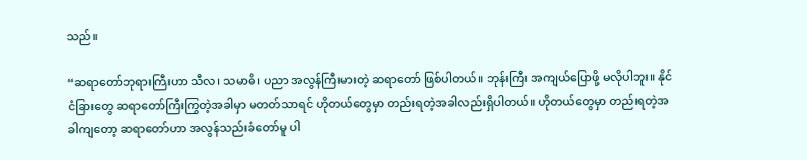သည်။

“ဆရာတော်ဘုရားကြီးဟာ သီလ၊ သမာဓိ၊ ပညာ အလွန်ကြီးမားတဲ့ ဆရာတော် ဖြစ်ပါတယ်။ ဘုန်းကြီး အကျယ်ပြောဖို့ မလိုပါဘူး။ နိုင်ငံခြားတွေ ဆရာတော်ကြီးကြွတဲ့အခါမှာ မတတ်သာရင် ဟိုတယ်တွေမှာ တည်းရတဲ့အခါလည်းရှိပါတယ်။ ဟိုတယ်တွေမှာ တည်းရတဲ့အခါကျတော့ ဆရာတော်ဟာ အလွန်သည်းခံတော်မူ ပါ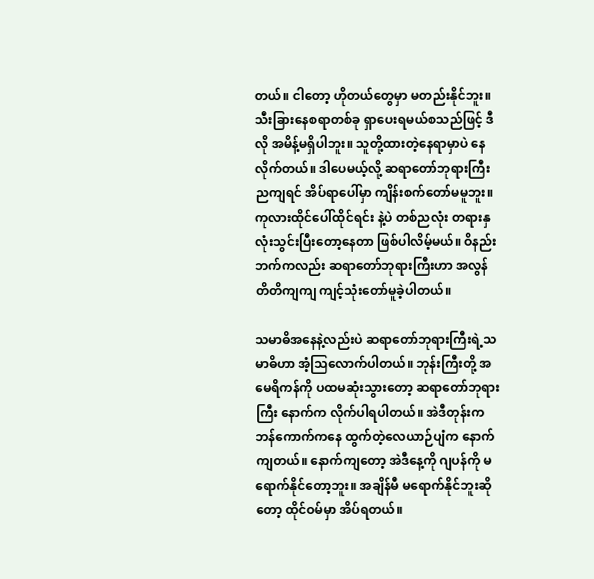တယ်။ ငါတော့ ဟိုတယ်တွေမှာ မတည်းနိုင်ဘူး။ သီးခြားနေစရာတစ်ခု ရှာပေးရမယ်စသည်ဖြင့် ဒီလို အမိန့်မရှိပါဘူး။ သူတို့ထားတဲ့နေရာမှာပဲ နေလိုက်တယ်။ ဒါပေမယ့်လို့ ဆရာတော်ဘုရားကြီး ညကျရင် အိပ်ရာပေါ်မှာ ကျိန်းစက်တော်မမူဘူး။ ကုလားထိုင်ပေါ်ထိုင်ရင်း နဲ့ပဲ တစ်ညလုံး တရားနှလုံးသွင်းပြီးတော့နေတာ ဖြစ်ပါလိမ့်မယ်။ ဝိနည်းဘက်ကလည်း ဆရာတော်ဘုရားကြီးဟာ အလွန် တိတိကျကျ ကျင့်သုံးတော်မူခဲ့ပါတယ်။

သမာဓိအနေနဲ့လည်းပဲ ဆရာတော်ဘုရားကြီးရဲ့သမာဓိဟာ အံ့သြလောက်ပါတယ်။ ဘုန်းကြီးတို့ အမေရိကန်ကို ပထမဆုံးသွားတော့ ဆရာတော်ဘုရားကြီး နောက်က လိုက်ပါရပါတယ်။ အဲဒီတုန်းက ဘန်ကောက်ကနေ ထွက်တဲ့လေယာဉ်ပျံက နောက်ကျတယ်။ နောက်ကျတော့ အဲဒီနေ့ကို ဂျပန်ကို မရောက်နိုင်တော့ဘူး။ အချိန်မီ မရောက်နိုင်ဘူးဆိုတော့ ထိုင်ဝမ်မှာ အိပ်ရတယ်။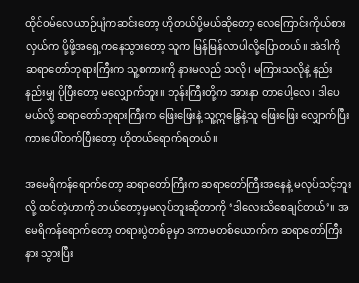ထိုင်ဝမ်လေယာဉ်ပျံကဆင်းတော့ ဟိုတယ်ပို့မယ်ဆိုတော့ လေကြောင်းကိုယ်စားလှယ်က ပို့ဖို့အရှေ့ကနေသွားတော့ သူက မြန်မြန်လာပါလို့ပြောတယ်။ အဲဒါကို ဆရာတော်ဘုရားကြီးက သူ့စကားကို နားမလည် သလို၊ မကြားသလိုနဲ့ နည်းနည်းမျှ ပိုပြီးတော့ မလျှောက်ဘူး။ ဘုန်းကြီးတို့က အားနာ တာပေါ့လေ၊ ဒါပေမယ်လို့ ဆရာတော်ဘုရားကြီးက ဖြေးဖြေးနဲ့ သူ့ဣန္ဒြေနဲ့သူ ဖြေးဖြေး လျှောက်ပြီး ကားပေါ်တက်ပြီးတော့ ဟိုတယ်ရောက်ရတယ်။

အမေရိကန်ရောက်တော့ ဆရာတော်ကြီးက ဆရာတော်ကြီးအနေနဲ့ မလုပ်သင့်ဘူးလို့ ထင်တဲ့ဟာကို ဘယ်တော့မှမလုပ်ဘူးဆိုတာကို ‘ဒါလေးသိစေချင်တယ်’။ အမေရိကန်ရောက်တော့ တရားပွဲတစ်ခုမှာ ဒကာမတစ်ယောက်က ဆရာတော်ကြီးနား သွားပြီး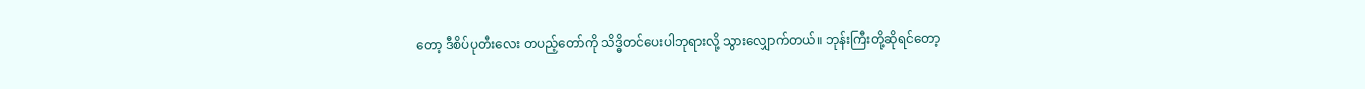တော့ ဒီစိပ်ပုတီးလေး တပည့်တော်ကို သိဒ္ဓိတင်ပေးပါဘုရားလို့ သွားလျှောက်တယ်။ ဘုန်းကြီးတို့ဆိုရင်တော့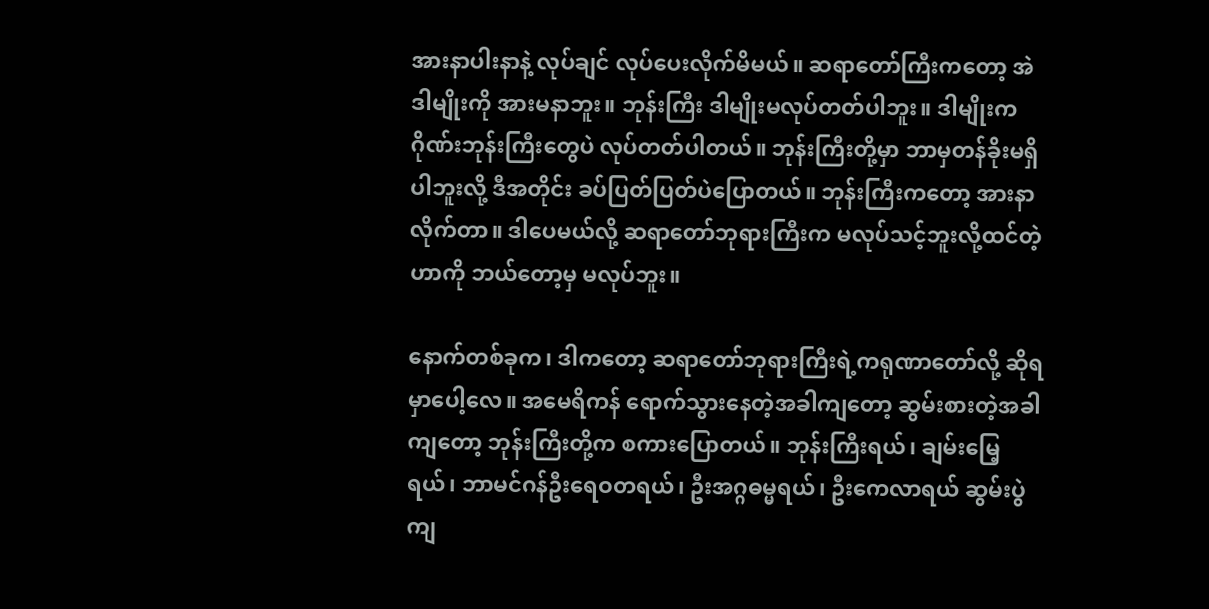အားနာပါးနာနဲ့ လုပ်ချင် လုပ်ပေးလိုက်မိမယ်။ ဆရာတော်ကြီးကတော့ အဲဒါမျိုးကို အားမနာဘူး။ ဘုန်းကြီး ဒါမျိုးမလုပ်တတ်ပါဘူး။ ဒါမျိုးက ဂိုဏ်းဘုန်းကြီးတွေပဲ လုပ်တတ်ပါတယ်။ ဘုန်းကြီးတို့မှာ ဘာမှတန်ခိုးမရှိပါဘူးလို့ ဒီအတိုင်း ခပ်ပြတ်ပြတ်ပဲပြောတယ်။ ဘုန်းကြီးကတော့ အားနာလိုက်တာ။ ဒါပေမယ်လို့ ဆရာတော်ဘုရားကြီးက မလုပ်သင့်ဘူးလို့ထင်တဲ့ဟာကို ဘယ်တော့မှ မလုပ်ဘူး။

နောက်တစ်ခုက၊ ဒါကတော့ ဆရာတော်ဘုရားကြီးရဲ့ကရုဏာတော်လို့ ဆိုရမှာပေါ့လေ။ အမေရိကန် ရောက်သွားနေတဲ့အခါကျတော့ ဆွမ်းစားတဲ့အခါကျတော့ ဘုန်းကြီးတို့က စကားပြောတယ်။ ဘုန်းကြီးရယ်၊ ချမ်းမြေ့ရယ်၊ ဘာမင်ဂန်ဦးရေဝတရယ်၊ ဦးအဂ္ဂဓမ္မရယ်၊ ဦးကေလာရယ် ဆွမ်းပွဲကျ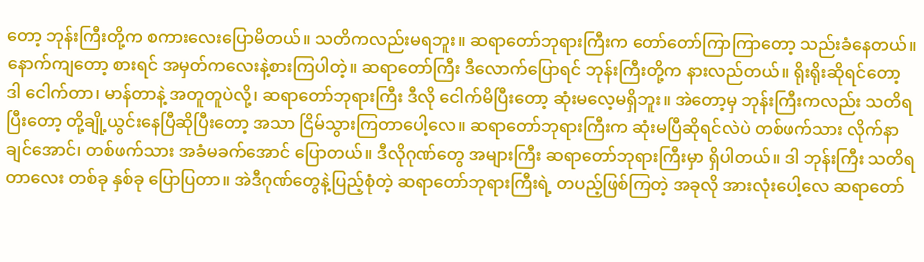တော့ ဘုန်းကြီးတို့က စကားလေးပြောမိတယ်။ သတိကလည်းမရဘူး။ ဆရာတော်ဘုရားကြီးက တော်တော်ကြာကြာတော့ သည်းခံနေတယ်။ နောက်ကျတော့ စားရင် အမှတ်ကလေးနဲ့စားကြပါတဲ့။ ဆရာတော်ကြီး ဒီလောက်ပြောရင် ဘုန်းကြီးတို့က နားလည်တယ်။ ရိုးရိုးဆိုရင်တော့ ဒါ ငေါက်တာ၊ မာန်တာနဲ့ အတူတူပဲလို့၊ ဆရာတော်ဘုရားကြီး ဒီလို ငေါက်မိပြီးတော့ ဆုံးမလေ့မရှိဘူး။ အဲတော့မှ ဘုန်းကြီးကလည်း သတိရပြီးတော့ တို့ချို့ယွင်းနေပြီဆိုပြီးတော့ အသာ ငြိမ်သွားကြတာပေါ့လေ။ ဆရာတော်ဘုရားကြီးက ဆုံးမပြီဆိုရင်လဲပဲ တစ်ဖက်သား လိုက်နာချင်အောင်၊ တစ်ဖက်သား အခံမခက်အောင် ပြောတယ်။ ဒီလိုဂုဏ်တွေ အများကြီး ဆရာတော်ဘုရားကြီးမှာ ရှိပါတယ်။ ဒါ ဘုန်းကြီး သတိရတာလေး တစ်ခု နှစ်ခု ပြောပြတာ။ အဲဒီဂုဏ်တွေနဲ့ပြည့်စုံတဲ့ ဆရာတော်ဘုရားကြီးရဲ့ တပည့်ဖြစ်ကြတဲ့ အခုလို အားလုံးပေါ့လေ ဆရာတော်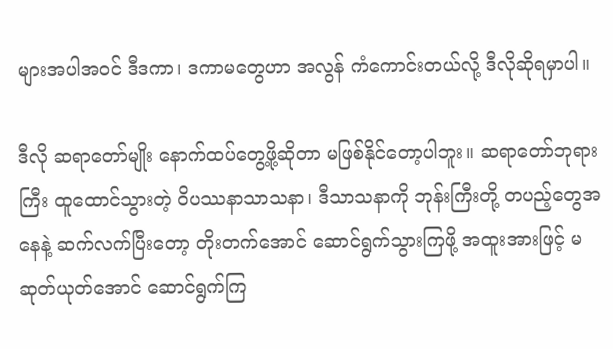များအပါအဝင် ဒီဒကာ၊ ဒကာမတွေဟာ အလွန် ကံကောင်းတယ်လို့ ဒီလိုဆိုရမှာပါ။

ဒီလို ဆရာတော်မျိုး နောက်ထပ်တွေ့ဖို့ဆိုတာ မဖြစ်နိုင်တော့ပါဘူး။ ဆရာတော်ဘုရားကြီး ထူထောင်သွားတဲ့ ဝိပဿနာသာသနာ၊ ဒီသာသနာကို ဘုန်းကြီးတို့ တပည့်တွေအနေနဲ့ ဆက်လက်ပြီးတော့ တိုးတက်အောင် ဆောင်ရွက်သွားကြဖို့ အထူးအားဖြင့် မဆုတ်ယုတ်အောင် ဆောင်ရွက်ကြ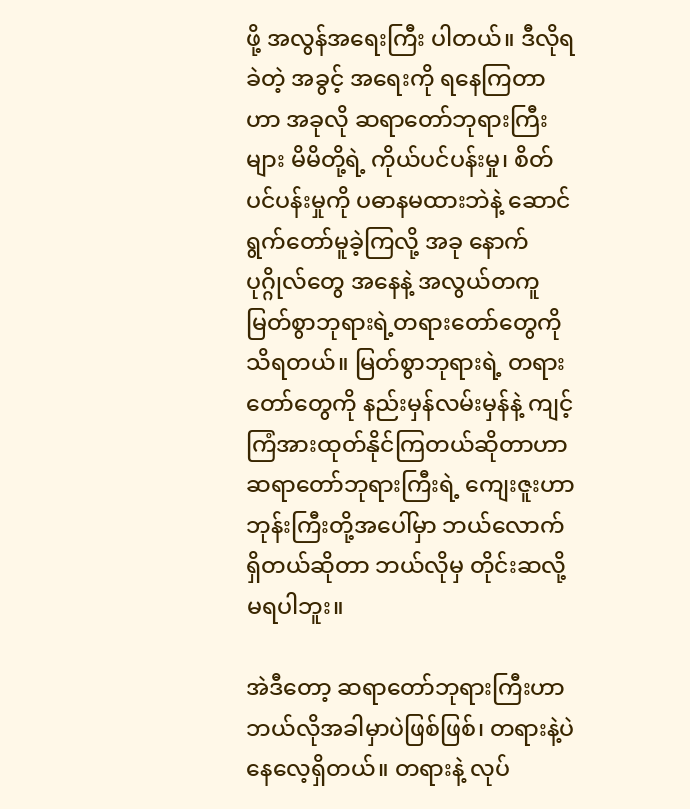ဖို့ အလွန်အရေးကြီး ပါတယ်။ ဒီလိုရခဲတဲ့ အခွင့် အရေးကို ရနေကြတာဟာ အခုလို ဆရာတော်ဘုရားကြီးများ မိမိတို့ရဲ့ ကိုယ်ပင်ပန်းမှု၊ စိတ်ပင်ပန်းမှုကို ပဓာနမထားဘဲနဲ့ ဆောင်ရွက်တော်မူခဲ့ကြလို့ အခု နောက်ပုဂ္ဂိုလ်တွေ အနေနဲ့ အလွယ်တကူ မြတ်စွာဘုရားရဲ့တရားတော်တွေကို သိရတယ်။ မြတ်စွာဘုရားရဲ့ တရားတော်တွေကို နည်းမှန်လမ်းမှန်နဲ့ ကျင့်ကြံအားထုတ်နိုင်ကြတယ်ဆိုတာဟာ ဆရာတော်ဘုရားကြီးရဲ့ ကျေးဇူးဟာ ဘုန်းကြီးတို့အပေါ်မှာ ဘယ်လောက်ရှိတယ်ဆိုတာ ဘယ်လိုမှ တိုင်းဆလို့မရပါဘူး။

အဲဒီတော့ ဆရာတော်ဘုရားကြီးဟာ ဘယ်လိုအခါမှာပဲဖြစ်ဖြစ်၊ တရားနဲ့ပဲ နေလေ့ရှိတယ်။ တရားနဲ့ လုပ်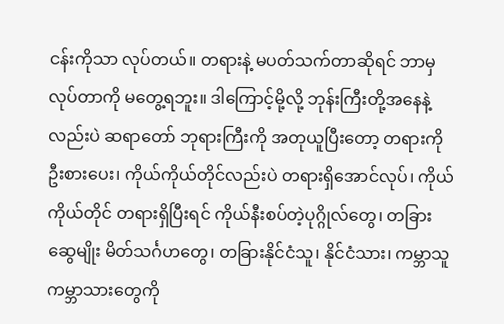ငန်းကိုသာ လုပ်တယ်။ တရားနဲ့ မပတ်သက်တာဆိုရင် ဘာမှလုပ်တာကို မတွေ့ရဘူး။ ဒါကြောင့်မို့လို့ ဘုန်းကြီးတို့အနေနဲ့လည်းပဲ ဆရာတော် ဘုရားကြီးကို အတုယူပြီးတော့ တရားကိုဦးစားပေး၊ ကိုယ်ကိုယ်တိုင်လည်းပဲ တရားရှိအောင်လုပ်၊ ကိုယ်ကိုယ်တိုင် တရားရှိပြီးရင် ကိုယ်နီးစပ်တဲ့ပုဂ္ဂိုလ်တွေ၊ တခြား ဆွေမျိုး မိတ်သင်္ဂဟတွေ၊ တခြားနိုင်ငံသူ၊ နိုင်ငံသား၊ ကမ္ဘာသူကမ္ဘာသားတွေကို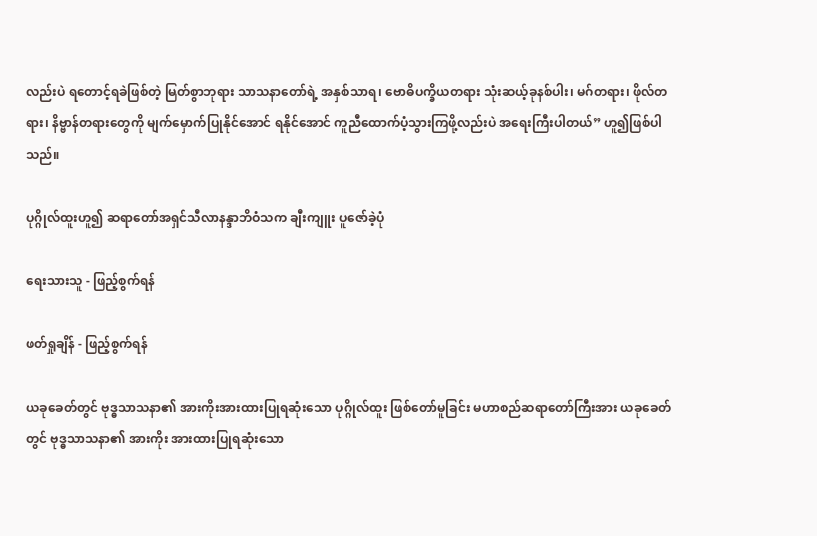လည်းပဲ ရတောင့်ရခဲဖြစ်တဲ့ မြတ်စွာဘုရား သာသနာတော်ရဲ့ အနှစ်သာရ၊ ဗောဓိပက္ခိယတရား သုံးဆယ့်ခုနစ်ပါး၊ မဂ်တရား၊ ဖိုလ်တရား၊ နိဗ္ဗာန်တရားတွေကို မျက်မှောက်ပြုနိုင်အောင် ရနိုင်အောင် ကူညီထောက်ပံ့သွားကြဖို့လည်းပဲ အရေးကြီးပါတယ်” ဟူ၍ဖြစ်ပါသည်။

ပုဂ္ဂိုလ်ထူးဟူ၍ ဆရာတော်အရှင်သီလာနန္ဒာဘိဝံသက ချီးကျူး ပူဇော်ခဲ့ပုံ

ရေးသားသူ - ဖြည့်စွက်ရန်

ဖတ်ရှုချိန် - ဖြည့်စွက်ရန်

ယခုခေတ်တွင် ဗုဒ္ဓသာသနာ၏ အားကိုးအားထားပြုရဆုံးသော ပုဂ္ဂိုလ်ထူး ဖြစ်တော်မူခြင်း မဟာစည်ဆရာတော်ကြီးအား ယခုခေတ်တွင် ဗုဒ္ဓသာသနာ၏ အားကိုး အားထားပြုရဆုံးသော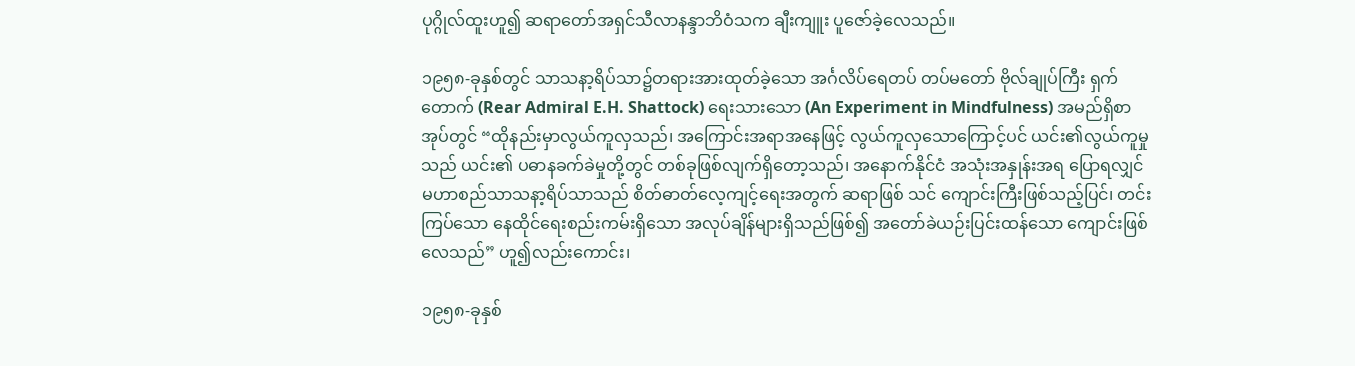ပုဂ္ဂိုလ်ထူးဟူ၍ ဆရာတော်အရှင်သီလာနန္ဒာဘိဝံသက ချီးကျူး ပူဇော်ခဲ့လေသည်။

၁၉၅၈-ခုနှစ်တွင် သာသနာ့ရိပ်သာ၌တရားအားထုတ်ခဲ့သော အင်္ဂလိပ်ရေတပ် တပ်မတော် ဗိုလ်ချုပ်ကြီး ရှက်တောက် (Rear Admiral E.H. Shattock) ရေးသားသော (An Experiment in Mindfulness) အမည်ရှိစာအုပ်တွင် “ထိုနည်းမှာလွယ်ကူလှသည်၊ အကြောင်းအရာအနေဖြင့် လွယ်ကူလှသောကြောင့်ပင် ယင်း၏လွယ်ကူမှုသည် ယင်း၏ ပဓာနခက်ခဲမှုတို့တွင် တစ်ခုဖြစ်လျက်ရှိတော့သည်၊ အနောက်နိုင်ငံ အသုံးအနှုန်းအရ ပြောရလျှင် မဟာစည်သာသနာ့ရိပ်သာသည် စိတ်ဓာတ်လေ့ကျင့်ရေးအတွက် ဆရာဖြစ် သင် ကျောင်းကြီးဖြစ်သည့်ပြင်၊ တင်းကြပ်သော နေထိုင်ရေးစည်းကမ်းရှိသော အလုပ်ချိန်များရှိသည်ဖြစ်၍ အတော်ခဲယဉ်းပြင်းထန်သော ကျောင်းဖြစ်လေသည်” ဟူ၍လည်းကောင်း၊

၁၉၅၈-ခုနှစ်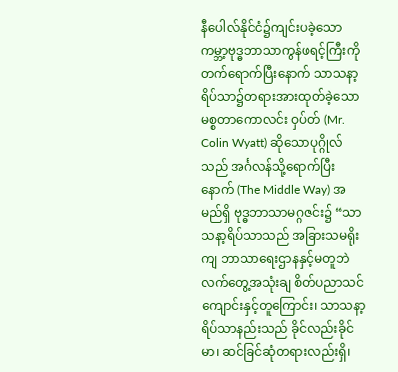နီပေါလ်နိုင်ငံ၌ကျင်းပခဲ့သော ကမ္ဘာ့ဗုဒ္ဓဘာသာကွန်ဖရင့်ကြီးကို တက်ရောက်ပြီးနောက် သာသနာ့ရိပ်သာ၌တရားအားထုတ်ခဲ့သော မစ္စတာကောလင်း ဝှပ်တ် (Mr. Colin Wyatt) ဆိုသောပုဂ္ဂိုလ်သည် အင်္ဂလန်သို့ရောက်ပြီးနောက် (The Middle Way) အမည်ရှိ ဗုဒ္ဓဘာသာမဂ္ဂဇင်း၌ “သာသနာ့ရိပ်သာသည် အခြားသမရိုးကျ ဘာသာရေးဌာနနှင့်မတူဘဲ လက်တွေ့အသုံးချ စိတ်ပညာသင်ကျောင်းနှင့်တူကြောင်း၊ သာသနာ့ရိပ်သာနည်းသည် ခိုင်လည်းခိုင်မာ၊ ဆင်ခြင်ဆုံတရားလည်းရှိ၊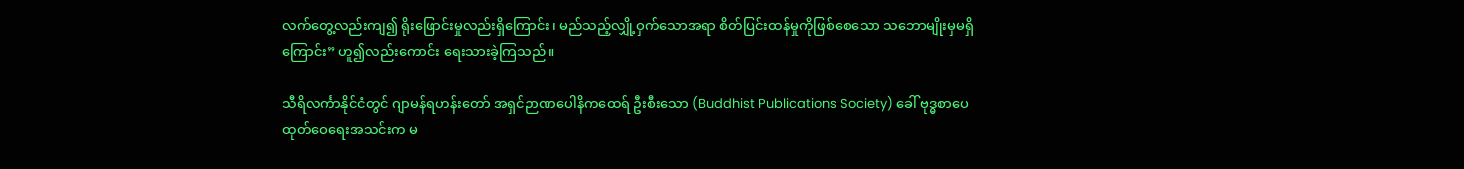လက်တွေ့လည်းကျ၍ ရိုးဖြောင်းမှုလည်းရှိကြောင်း၊ မည်သည့်လျှို့ဝှက်သောအရာ စိတ်ပြင်းထန်မှုကိုဖြစ်စေသော သဘောမျိုးမှမရှိကြောင်း” ဟူ၍လည်းကောင်း ရေးသားခဲ့ကြသည်။

သီရိလင်္ကာနိုင်ငံတွင် ဂျာမန်ရဟန်းတော် အရှင်ဉာဏပေါနိကထေရ် ဦးစီးသော (Buddhist Publications Society) ခေါ် ဗုဒ္ဓစာပေထုတ်ဝေရေးအသင်းက မ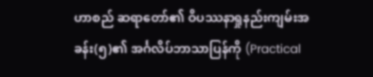ဟာစည် ဆရာတော်၏ ဝိပဿနာရှုနည်းကျမ်းအခန်း(၅)၏ အင်္ဂလိပ်ဘာသာပြန်ကို (Practical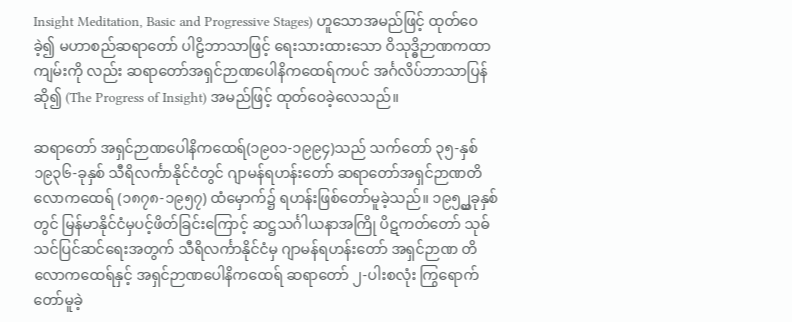Insight Meditation, Basic and Progressive Stages) ဟူသောအမည်ဖြင့် ထုတ်ဝေခဲ့၍ မဟာစည်ဆရာတော် ပါဠိဘာသာဖြင့် ရေးသားထားသော ဝိသုဒ္ဓိဉာဏကထာကျမ်းကို လည်း ဆရာတော်အရှင်ဉာဏပေါနိကထေရ်ကပင် အင်္ဂလိပ်ဘာသာပြန်ဆို၍ (The Progress of Insight) အမည်ဖြင့် ထုတ်ဝေခဲ့လေသည်။

ဆရာတော် အရှင်ဉာဏပေါနိကထေရ်(၁၉၀၁-၁၉၉၄)သည် သက်တော် ၃၅-နှစ် ၁၉၃၆-ခုနှစ် သီရိလင်္ကာနိုင်ငံတွင် ဂျာမန်ရဟန်းတော် ဆရာတော်အရှင်ဉာဏတိလောကထေရ် (၁၈၇၈-၁၉၅၇) ထံမှောက်၌ ရဟန်းဖြစ်တော်မူခဲ့သည်။ ၁၉၅၂္ထခုနှစ်တွင် မြန်မာနိုင်ငံမှပင့်ဖိတ်ခြင်းကြောင့် ဆဋ္ဌသင်္ဂါယနာအကြို ပိဋကတ်တော် သုဓ်သင်ပြင်ဆင်ရေးအတွက် သီရိလင်္ကာနိုင်ငံမှ ဂျာမန်ရဟန်းတော် အရှင်ဉာဏ တိလောကထေရ်နှင့် အရှင်ဉာဏပေါနိကထေရ် ဆရာတော် ၂-ပါးစလုံး ကြွရောက် တော်မူခဲ့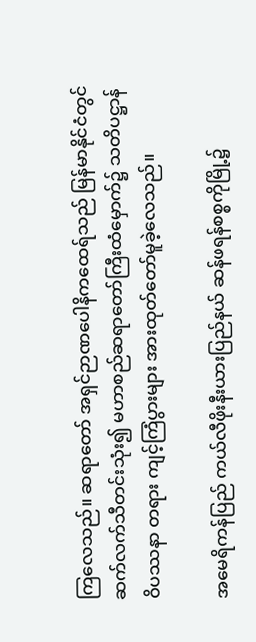ကြလေသည်။ ဆရာတော် အရှင်ဉာဏပေါနိကထေရ်သည် မြန်မာနိုင်ငံတွင် ဆက်လက်သီတင်းသုံး၍ မဟာစည်ဆရာတော်ကြီးထံမှောက်၌ သတိပဋ္ဌာန်ဝိပဿနာ တရား ကျင့်ကြံပွားများ အားထုတ်တော်မူခဲ့လေသည်။

အမေရိကန်ပြည် ကယ်လီဖိုးနီးယားပြည်နယ် ဆန်ဖရန်စစ္စကိုမြို့၌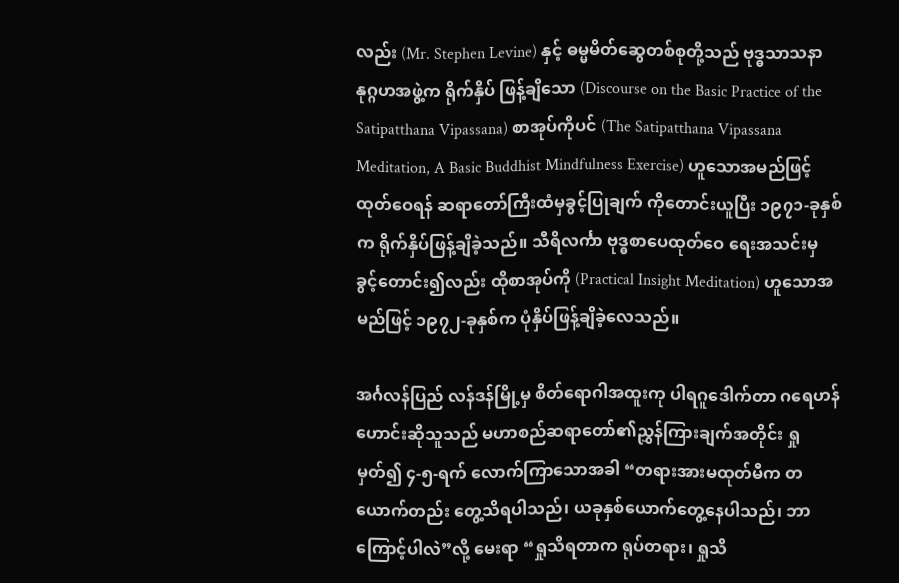လည်း (Mr. Stephen Levine) နှင့် ဓမ္မမိတ်ဆွေတစ်စုတို့သည် ဗုဒ္ဓသာသနာနုဂ္ဂဟအဖွဲ့က ရိုက်နှိပ် ဖြန့်ချိသော (Discourse on the Basic Practice of the Satipatthana Vipassana) စာအုပ်ကိုပင် (The Satipatthana Vipassana Meditation, A Basic Buddhist Mindfulness Exercise) ဟူသောအမည်ဖြင့်ထုတ်ဝေရန် ဆရာတော်ကြီးထံမှခွင့်ပြုချက် ကိုတောင်းယူပြီး ၁၉၇၁-ခုနှစ်က ရိုက်နှိပ်ဖြန့်ချိခဲ့သည်။ သီရိလင်္ကာ ဗုဒ္ဓစာပေထုတ်ဝေ ရေးအသင်းမှ ခွင့်တောင်း၍လည်း ထိုစာအုပ်ကို (Practical Insight Meditation) ဟူသောအမည်ဖြင့် ၁၉၇၂-ခုနှစ်က ပုံနှိပ်ဖြန့်ချိခဲ့လေသည်။

အင်္ဂလန်ပြည် လန်ဒန်မြို့မှ စိတ်ရောဂါအထူးကု ပါရဂူဒေါက်တာ ဂရေဟန် ဟောင်းဆိုသူသည် မဟာစည်ဆရာတော်၏ညွှန်ကြားချက်အတိုင်း ရှုမှတ်၍ ၄-၅-ရက် လောက်ကြာသောအခါ “တရားအားမထုတ်မီက တယောက်တည်း တွေ့သိရပါသည်၊ ယခုနှစ်ယောက်တွေ့နေပါသည်၊ ဘာကြောင့်ပါလဲ”လို့ မေးရာ “ရှုသိရတာက ရုပ်တရား၊ ရှုသိ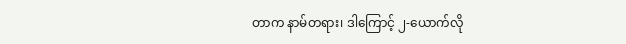တာက နာမ်တရား၊ ဒါကြောင့် ၂-ယောက်လို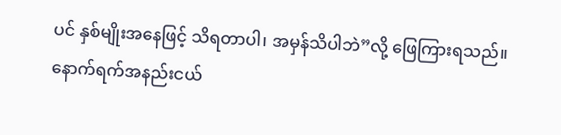ပင် နှစ်မျိုးအနေဖြင့် သိရတာပါ၊ အမှန်သိပါဘဲ”လို့ ဖြေကြားရသည်။ နောက်ရက်အနည်းငယ်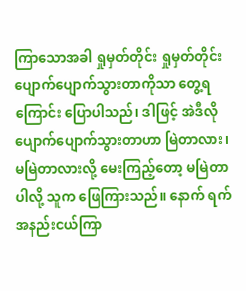ကြာသောအခါ ရှုမှတ်တိုင်း ရှုမှတ်တိုင်း ပျောက်ပျောက်သွားတာကိုသာ တွေ့ရကြောင်း ပြောပါသည်၊ ဒါဖြင့် အဲဒီလို ပျောက်ပျောက်သွားတာဟာ မြဲတာလား၊ မမြဲတာလားလို့ မေးကြည့်တော့ မမြဲတာပါလို့ သူက ဖြေကြားသည်။ နောက် ရက်အနည်းငယ်ကြာ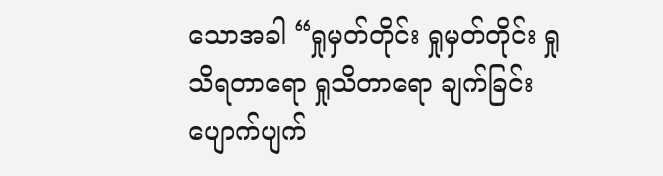သောအခါ “ရှုမှတ်တိုင်း ရှုမှတ်တိုင်း ရှုသိရတာရော ရှုသိတာရော ချက်ခြင်း ပျောက်ပျက်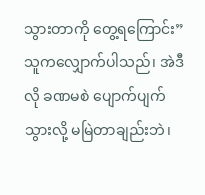သွားတာကို တွေ့ရကြောင်း” သူကလျှောက်ပါသည်၊ အဲဒီလို ခဏမစဲ ပျောက်ပျက်သွားလို့ မမြဲတာချည်းဘဲ၊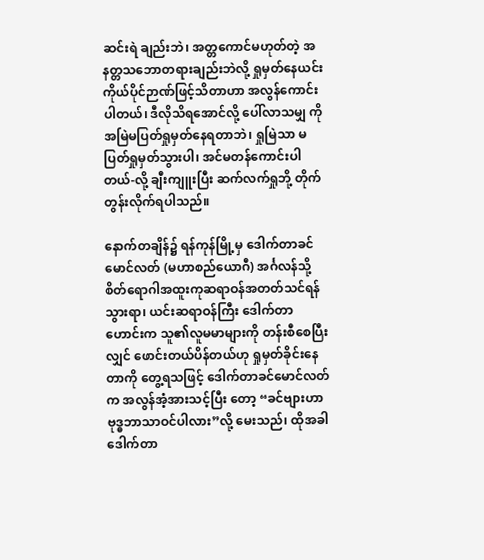ဆင်းရဲ ချည်းဘဲ၊ အတ္တကောင်မဟုတ်တဲ့ အနတ္တသဘောတရားချည်းဘဲလို့ ရှုမှတ်နေယင်း ကိုယ်ပိုင်ဉာဏ်ဖြင့်သိတာဟာ အလွန်ကောင်းပါတယ်၊ ဒီလိုသိရအောင်လို့ ပေါ်လာသမျှ ကို အမြဲမပြတ်ရှုမှတ်နေရတာဘဲ၊ ရှုမြဲသာ မပြတ်ရှုမှတ်သွားပါ၊ အင်မတန်ကောင်းပါ တယ်-လို့ ချီးကျူးပြီး ဆက်လက်ရှုဘို့ တိုက်တွန်းလိုက်ရပါသည်။

နောက်တချိန်၌ ရန်ကုန်မြို့မှ ဒေါက်တာခင်မောင်လတ် (မဟာစည်ယောဂီ) အင်္ဂလန်သို့ စိတ်ရောဂါအထူးကုဆရာဝန်အတတ်သင်ရန်သွားရာ၊ ယင်းဆရာဝန်ကြီး ဒေါက်တာဟောင်းက သူ၏လူမမာများကို တန်းစီစေပြီးလျှင် ဖောင်းတယ်ပိန်တယ်ဟု ရှုမှတ်ခိုင်းနေတာကို တွေ့ရသဖြင့် ဒေါက်တာခင်မောင်လတ်က အလွန်အံ့အားသင့်ပြီး တော့ “ခင်ဗျားဟာ ဗုဒ္ဓဘာသာဝင်ပါလား”လို့ မေးသည်၊ ထိုအခါ ဒေါက်တာ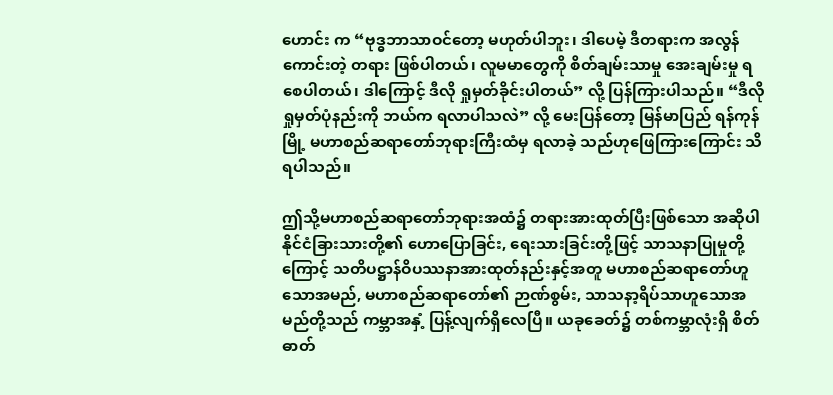ဟောင်း က “ဗုဒ္ဓဘာသာဝင်တော့ မဟုတ်ပါဘူး၊ ဒါပေမဲ့ ဒီတရားက အလွန်ကောင်းတဲ့ တရား ဖြစ်ပါတယ်၊ လူမမာတွေကို စိတ်ချမ်းသာမှု အေးချမ်းမှု ရစေပါတယ်၊ ဒါကြောင့် ဒီလို ရှုမှတ်ခိုင်းပါတယ်” လို့ ပြန်ကြားပါသည်။ “ဒီလိုရှုမှတ်ပုံနည်းကို ဘယ်က ရလာပါသလဲ” လို့ မေးပြန်တော့ မြန်မာပြည် ရန်ကုန်မြို့ မဟာစည်ဆရာတော်ဘုရားကြီးထံမှ ရလာခဲ့ သည်ဟုဖြေကြားကြောင်း သိရပါသည်။

ဤသို့မဟာစည်ဆရာတော်ဘုရားအထံ၌ တရားအားထုတ်ပြီးဖြစ်သော အဆိုပါ နိုင်ငံခြားသားတို့၏ ဟောပြောခြင်း, ရေးသားခြင်းတို့ဖြင့် သာသနာပြုမှုတို့ကြောင့် သတိပဋ္ဌာန်ဝိပဿနာအားထုတ်နည်းနှင့်အတူ မဟာစည်ဆရာတော်ဟူသောအမည်, မဟာစည်ဆရာတော်၏ ဉာဏ်စွမ်း, သာသနာ့ရိပ်သာဟူသောအမည်တို့သည် ကမ္ဘာအနှံ့ ပြန့်လျက်ရှိလေပြီ။ ယခုခေတ်၌ တစ်ကမ္ဘာလုံးရှိ စိတ်ဓာတ်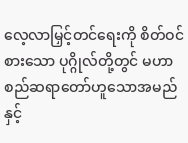လေ့လာမြှင့်တင်ရေးကို စိတ်ဝင်စားသော ပုဂ္ဂိုလ်တို့တွင် မဟာစည်ဆရာတော်ဟူသောအမည်နှင့်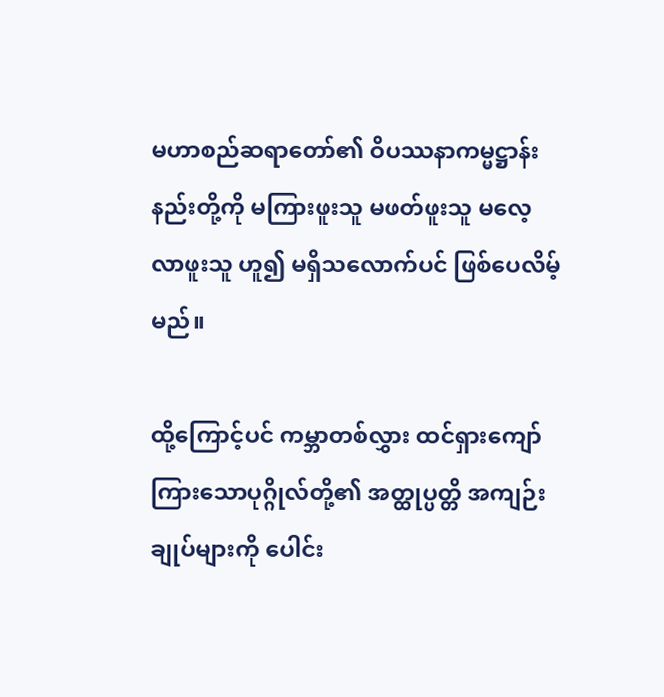မဟာစည်ဆရာတော်၏ ဝိပဿနာကမ္မဋ္ဌာန်းနည်းတို့ကို မကြားဖူးသူ မဖတ်ဖူးသူ မလေ့လာဖူးသူ ဟူ၍ မရှိသလောက်ပင် ဖြစ်ပေလိမ့်မည်။

ထို့ကြောင့်ပင် ကမ္ဘာတစ်လွှား ထင်ရှားကျော်ကြားသောပုဂ္ဂိုလ်တို့၏ အတ္ထုပ္ပတ္တိ အကျဉ်းချုပ်များကို ပေါင်း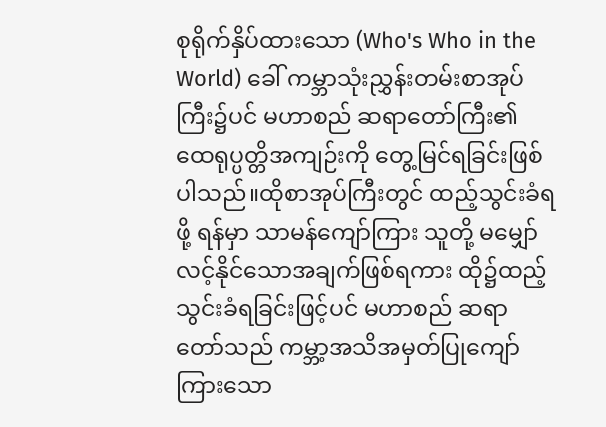စုရိုက်နှိပ်ထားသော (Who's Who in the World) ခေါ် ကမ္ဘာသုံးညွှန်းတမ်းစာအုပ်ကြီး၌ပင် မဟာစည် ဆရာတော်ကြီး၏ထေရုပ္ပတ္တိအကျဉ်းကို တွေ့မြင်ရခြင်းဖြစ်ပါသည်။ထိုစာအုပ်ကြီးတွင် ထည့်သွင်းခံရဖို့ ရန်မှာ သာမန်ကျော်ကြား သူတို့ မမျှော်လင့်နိုင်သောအချက်ဖြစ်ရကား ထို၌ထည့်သွင်းခံရခြင်းဖြင့်ပင် မဟာစည် ဆရာတော်သည် ကမ္ဘာ့အသိအမှတ်ပြုကျော်ကြားသော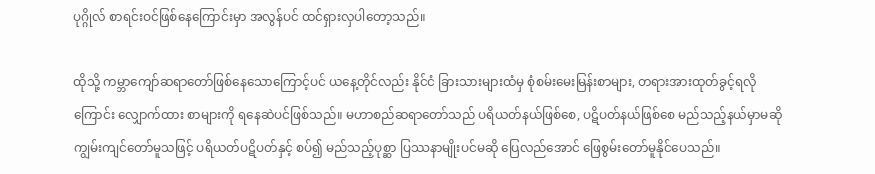ပုဂ္ဂိုလ် စာရင်းဝင်ဖြစ်နေကြောင်းမှာ အလွန်ပင် ထင်ရှားလှပါတော့သည်။

ထိုသို့ ကမ္ဘာကျော်ဆရာတော်ဖြစ်နေသောကြောင့်ပင် ယနေ့တိုင်လည်း နိုင်ငံ ခြားသားများထံမှ စုံစမ်းမေးမြန်းစာများ, တရားအားထုတ်ခွင့်ရလိုကြောင်း လျှောက်ထား စာများကို ရနေဆဲပင်ဖြစ်သည်။ မဟာစည်ဆရာတော်သည် ပရိယတ်နယ်ဖြစ်စေ, ပဋိပတ်နယ်ဖြစ်စေ မည်သည့်နယ်မှာမဆို ကျွမ်းကျင်တော်မူသဖြင့် ပရိယတ်ပဋိပတ်နှင့် စပ်၍ မည်သည့်ပုစ္ဆာ ပြဿနာမျိုးပင်မဆို ပြေလည်အောင် ဖြေစွမ်းတော်မူနိုင်ပေသည်။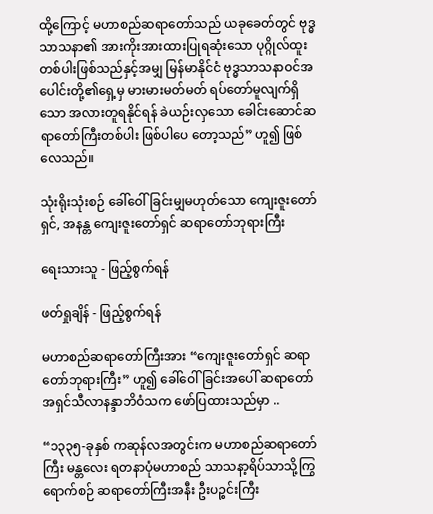ထို့ကြောင့် မဟာစည်ဆရာတော်သည် ယခုခေတ်တွင် ဗုဒ္ဓသာသနာ၏ အားကိုးအားထားပြုရဆုံးသော ပုဂ္ဂိုလ်ထူးတစ်ပါးဖြစ်သည်နှင့်အမျှ မြန်မာနိုင်ငံ ဗုဒ္ဓသာသနာဝင်အပေါင်းတို့၏ရှေ့မှ မားမားမတ်မတ် ရပ်တော်မူလျက်ရှိသော အလားတူရနိုင်ရန် ခဲယဉ်းလှသော ခေါင်းဆောင်ဆရာတော်ကြီးတစ်ပါး ဖြစ်ပါပေ တော့သည်” ဟူ၍ ဖြစ်လေသည်။

သုံးရိုးသုံးစဉ် ခေါ်ဝေါ်ခြင်းမျှမဟုတ်သော ကျေးဇူးတော်ရှင်, အနန္တ ကျေးဇူးတော်ရှင် ဆရာတော်ဘုရားကြီး

ရေးသားသူ - ဖြည့်စွက်ရန်

ဖတ်ရှုချိန် - ဖြည့်စွက်ရန်

မဟာစည်ဆရာတော်ကြီးအား “ကျေးဇူးတော်ရှင် ဆရာတော်ဘုရားကြီး” ဟူ၍ ခေါ်ဝေါ်ခြင်းအပေါ် ဆရာတော် အရှင်သီလာနန္ဒာဘိဝံသက ဖော်ပြထားသည်မှာ ..

“၁၃၃၅-ခုနှစ် ကဆုန်လအတွင်းက မဟာစည်ဆရာတော်ကြီး မန္တလေး ရတနာပုံမဟာစည် သာသနာ့ရိပ်သာသို့ကြွရောက်စဉ် ဆရာတော်ကြီးအနီး ဦးပဉ္စင်းကြီး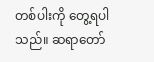တစ်ပါးကို တွေ့ရပါသည်။ ဆရာတော်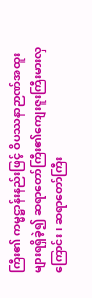ကြီး၏ ကမ္မဋ္ဌာန်းနည်းဖြင့် ဝိပဿနာဉာဏ်အထူး များရရှိခဲ့၍ ဆရာတော်ကြီး၏ကျေးဇူးကြီးမားလှကြောင်း၊ ဆရာတော်ကြီး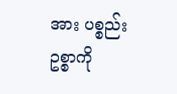အား ပစ္စည်းဥစ္စာကို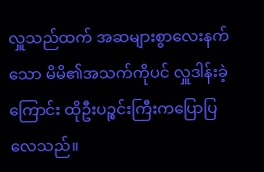လှူသည်ထက် အဆများစွာလေးနက်သော မိမိ၏အသက်ကိုပင် လှူဒါန်းခဲ့ ကြောင်း ထိုဦးပဉ္စင်းကြီးကပြောပြလေသည်။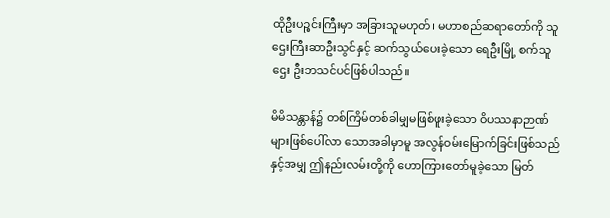ထိုဦးပဉ္စင်းကြီးမှာ အခြားသူမဟုတ်၊ မဟာစည်ဆရာတော်ကို သူဌေးကြီးဆာဦးသွင်နှင့် ဆက်သွယ်ပေးခဲ့သော ရေဦးမြို့ စက်သူဌေး ဦးဘသင်ပင်ဖြစ်ပါသည်။

မိမိသန္တာန်၌ တစ်ကြိမ်တစ်ခါမျှမဖြစ်ဖူးခဲ့သော ဝိပဿနာဉာဏ်များဖြစ်ပေါ်လာ သောအခါမှာမူ အလွန်ဝမ်းမြောက်ခြင်းဖြစ်သည်နှင့်အမျှ ဤနည်းလမ်းတို့ကို ဟောကြားတော်မူခဲ့သော မြတ်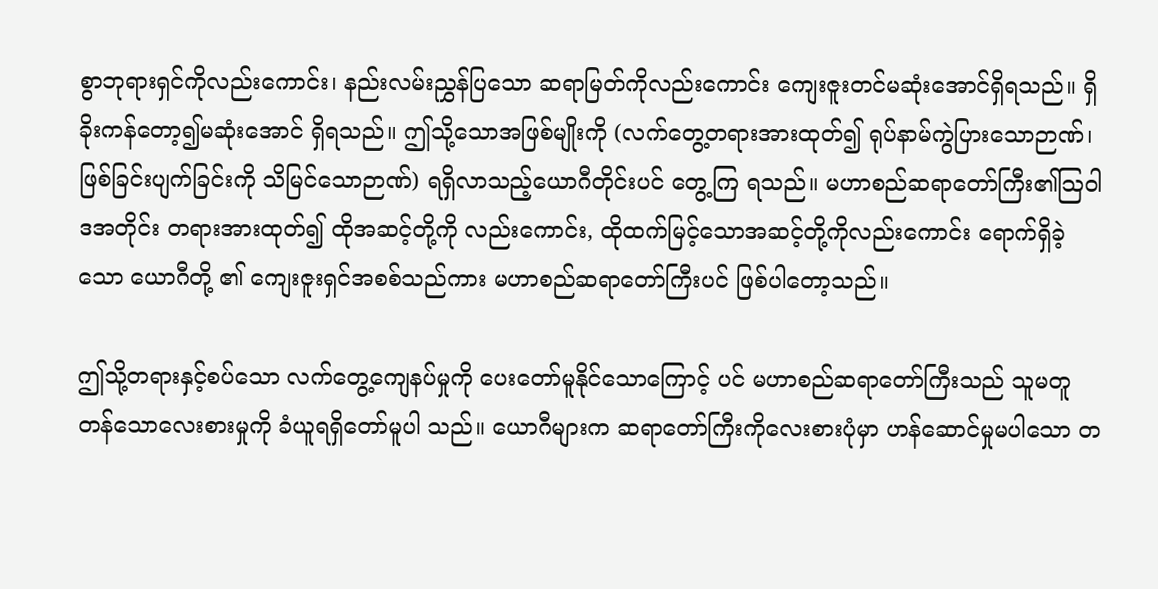စွာဘုရားရှင်ကိုလည်းကောင်း၊ နည်းလမ်းညွှန်ပြသော ဆရာမြတ်ကိုလည်းကောင်း ကျေးဇူးတင်မဆုံးအောင်ရှိရသည်။ ရှိခိုးကန်တော့၍မဆုံးအောင် ရှိရသည်။ ဤသို့သောအဖြစ်မျိုးကို (လက်တွေ့တရားအားထုတ်၍ ရုပ်နာမ်ကွဲပြားသောဉာဏ်၊ ဖြစ်ခြင်းပျက်ခြင်းကို သိမြင်သောဉာဏ်) ရရှိလာသည့်ယောဂီတိုင်းပင် တွေ့ကြ ရသည်။ မဟာစည်ဆရာတော်ကြီး၏သြဝါဒအတိုင်း တရားအားထုတ်၍ ထိုအဆင့်တို့ကို လည်းကောင်း, ထိုထက်မြင့်သောအဆင့်တို့ကိုလည်းကောင်း ရောက်ရှိခဲ့သော ယောဂီတို့ ၏ ကျေးဇူးရှင်အစစ်သည်ကား မဟာစည်ဆရာတော်ကြီးပင် ဖြစ်ပါတော့သည်။

ဤသို့တရားနှင့်စပ်သော လက်တွေ့ကျေနပ်မှုကို ပေးတော်မူနိုင်သောကြောင့် ပင် မဟာစည်ဆရာတော်ကြီးသည် သူမတူတန်သောလေးစားမှုကို ခံယူရရှိတော်မူပါ သည်။ ယောဂီများက ဆရာတော်ကြီးကိုလေးစားပုံမှာ ဟန်ဆောင်မှုမပါသော တ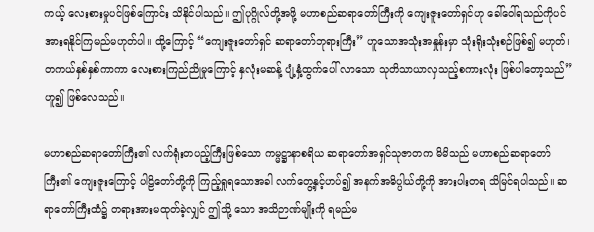ကယ့် လေးစားမှုပင်ဖြစ်ကြောင်း သိနိုင်ပါသည်။ ဤပုဂ္ဂိုလ်တို့အဖို့ မဟာစည်ဆရာတော်ကြီးကို ကျေးဇူးတော်ရှင်ဟု ခေါ်ဝေါ်ရသည်ကိုပင် အားရနိုင်ကြမည်မဟုတ်ပါ။ ထို့ကြောင့် “ကျေးဇူးတော်ရှင် ဆရာတော်ဘုရားကြီး” ဟူသောအသုံးအနှုန်းမှာ သုံးရိုးသုံးစဉ်ဖြစ်၍ မဟုတ်၊ တကယ်နှစ်နှစ်ကာကာ လေးစားကြည်ညိုမှုကြောင့် နှလုံးမဆန့် ပျံ့နှံ့ထွက်ပေါ် လာသော သုတိသာယာလှသည့်စကားလုံး ဖြစ်ပါတော့သည်” ဟူ၍ ဖြစ်လေသည်။

မဟာစည်ဆရာတော်ကြီး၏ လက်ရုံးတပည့်ကြီးဖြစ်သော ကမ္မဋ္ဌာနာစရိယ ဆရာတော်အရှင်သုဇာတက မိမိသည် မဟာစည်ဆရာတော်ကြီး၏ ကျေးဇူးကြောင့် ပါဠိတော်တို့ကို ကြည့်ရှုရသောအခါ လက်တွေ့နှင့်ဟပ်၍ အနက်အဓိပ္ပါယ်တို့ကို အားပါးတရ သိမြင်ရပါသည်။ ဆရာတော်ကြီးထံ၌ တရားအားမထုတ်ခဲ့လျှင် ဤသို့ သော အသိဉာဏ်မျိုးကို ရမည်မ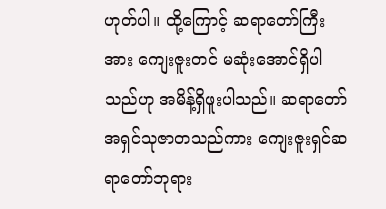ဟုတ်ပါ။ ထို့ကြောင့် ဆရာတော်ကြီးအား ကျေးဇူးတင် မဆုံးအောင်ရှိပါသည်ဟု အမိန့်ရှိဖူးပါသည်။ ဆရာတော်အရှင်သုဇာတသည်ကား ကျေးဇူးရှင်ဆရာတော်ဘုရား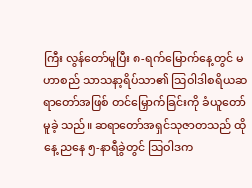ကြီး လွန်တော်မူပြီး ၈-ရက်မြောက်နေ့တွင် မဟာစည် သာသနာ့ရိပ်သာ၏ သြဝါဒါစရိယဆရာတော်အဖြစ် တင်မြှောက်ခြင်းကို ခံယူတော်မူခဲ့ သည်။ ဆရာတော်အရှင်သုဇာတသည် ထိုနေ့ ညနေ ၅-နာရီခွဲတွင် သြဝါဒက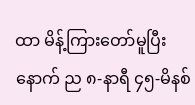ထာ မိန့်ကြားတော်မူပြီးနောက် ည ၈-နာရီ ၄၅-မိနစ်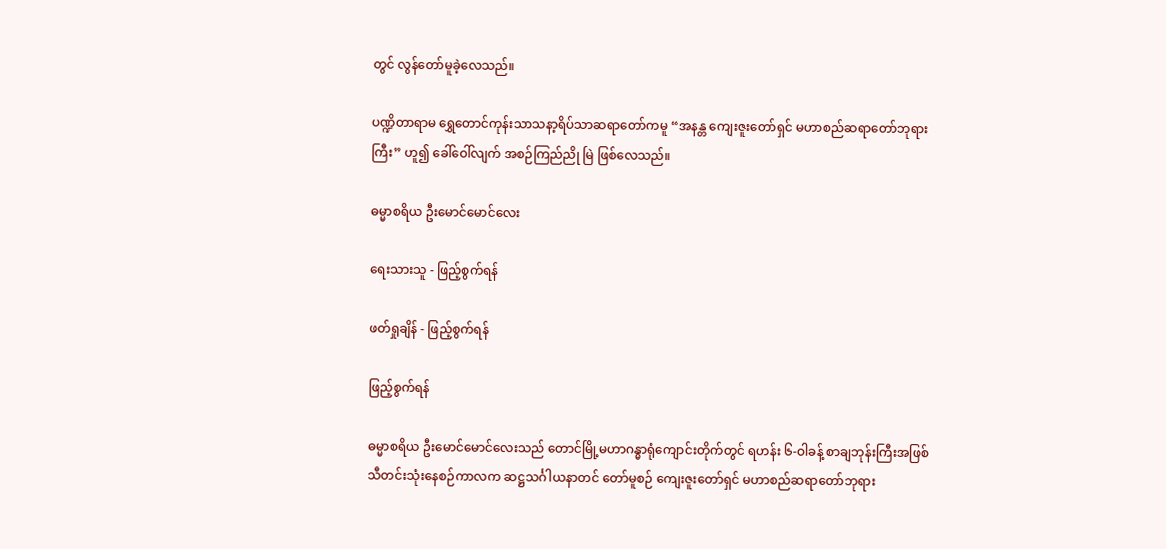တွင် လွန်တော်မူခဲ့လေသည်။

ပဏ္ဍိတာရာမ ရွှေတောင်ကုန်းသာသနာ့ရိပ်သာဆရာတော်ကမူ “အနန္တ ကျေးဇူးတော်ရှင် မဟာစည်ဆရာတော်ဘုရားကြီး” ဟူ၍ ခေါ်ဝေါ်လျက် အစဉ်ကြည်ညို မြဲ ဖြစ်လေသည်။

ဓမ္မာစရိယ ဦးမောင်မောင်လေး

ရေးသားသူ - ဖြည့်စွက်ရန်

ဖတ်ရှုချိန် - ဖြည့်စွက်ရန်

ဖြည့်စွက်ရန်

ဓမ္မာစရိယ ဦးမောင်မောင်လေးသည် တောင်မြို့မဟာဂန္ဓာရုံကျောင်းတိုက်တွင် ရဟန်း ၆-ဝါခန့် စာချဘုန်းကြီးအဖြစ် သီတင်းသုံးနေစဉ်ကာလက ဆဋ္ဌသင်္ဂါယနာတင် တော်မူစဉ် ကျေးဇူးတော်ရှင် မဟာစည်ဆရာတော်ဘုရား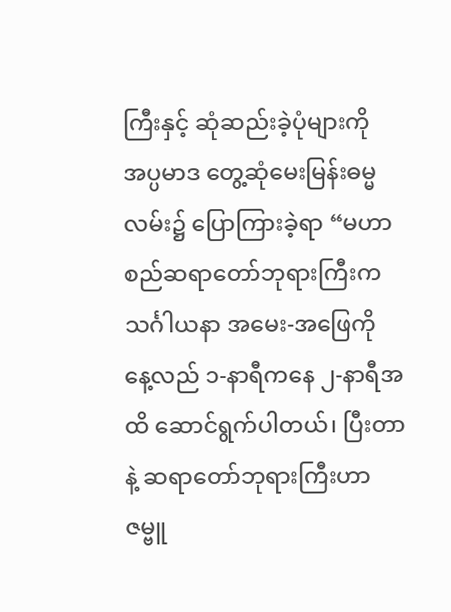ကြီးနှင့် ဆုံဆည်းခဲ့ပုံများကို အပ္ပမာဒ တွေ့ဆုံမေးမြန်းဓမ္မလမ်း၌ ပြောကြားခဲ့ရာ “မဟာစည်ဆရာတော်ဘုရားကြီးက သင်္ဂါယနာ အမေး-အဖြေကို နေ့လည် ၁-နာရီကနေ ၂-နာရီအထိ ဆောင်ရွက်ပါတယ်၊ ပြီးတာနဲ့ ဆရာတော်ဘုရားကြီးဟာ ဇမ္ဗူ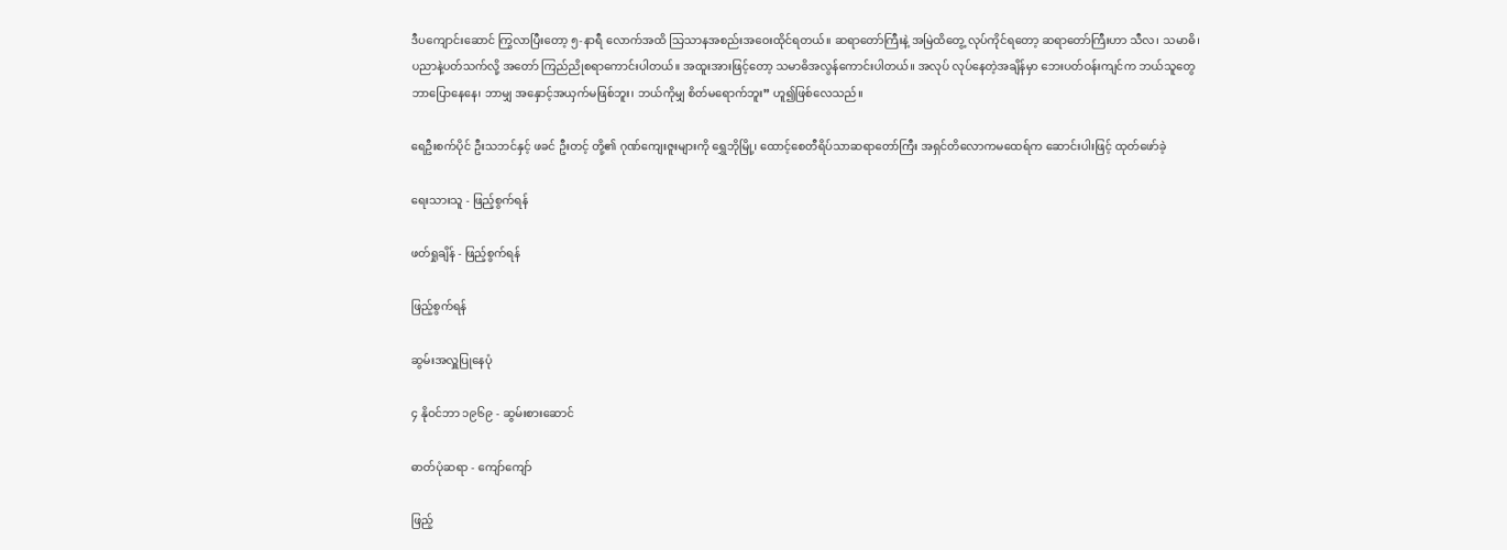ဒီပကျောင်းဆောင် ကြွလာပြီးတော့ ၅-နာရီ လောက်အထိ သြသာနအစည်းအဝေးထိုင်ရတယ်။ ဆရာတော်ကြီးနဲ့ အမြဲထိတွေ့ လုပ်ကိုင်ရတော့ ဆရာတော်ကြီးဟာ သီလ၊ သမာဓိ၊ ပညာနဲ့ပတ်သက်လို့ အတော် ကြည်ညိုစရာကောင်းပါတယ်။ အထူးအားဖြင့်တော့ သမာဓိအလွန်ကောင်းပါတယ်။ အလုပ် လုပ်နေတဲ့အချိန်မှာ ဘေးပတ်ဝန်းကျင်က ဘယ်သူတွေ ဘာပြောနေနေ၊ ဘာမျှ အနှောင့်အယှက်မဖြစ်ဘူး၊ ဘယ်ကိုမျှ စိတ်မရောက်ဘူး” ဟူ၍ဖြစ်လေသည်။

ရေဦးစက်ပိုင် ဦးသဘင်နှင့် ဖခင် ဦးတင့် တို့၏ ဂုဏ်ကျေးဇူးများကို ရွှေဘိုမြို့၊ ထောင့်စေတီရိပ်သာဆရာတော်ကြီး အရှင်တိလောကမထေရ်က ဆောင်းပါးဖြင့် ထုတ်ဖော်ခဲ့

ရေးသားသူ - ဖြည့်စွက်ရန်

ဖတ်ရှုချိန် - ဖြည့်စွက်ရန်

ဖြည့်စွက်ရန်

ဆွမ်းအလှူပြုနေပုံ

၄ နိုဝင်ဘာ ၁၉၆၉ - ဆွမ်းစားဆောင်

ဓာတ်ပုံဆရာ - ကျော်ကျော်

ဖြည့်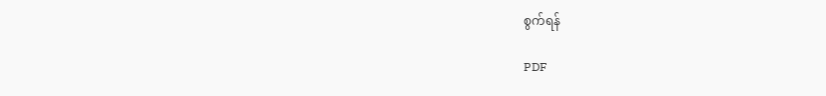စွက်ရန်

PDF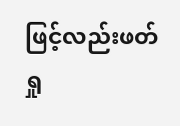ဖြင့်လည်းဖတ်ရှု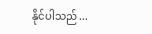နိုင်ပါသည် ...